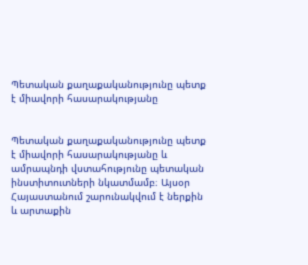Պետական քաղաքականությունը պետք է միավորի հասարակությանը


Պետական քաղաքականությունը պետք է միավորի հասարակությանը և ամրապնդի վստահությունը պետական ինստիտուտների նկատմամբ։ Այսօր Հայաստանում շարունակվում է ներքին և արտաքին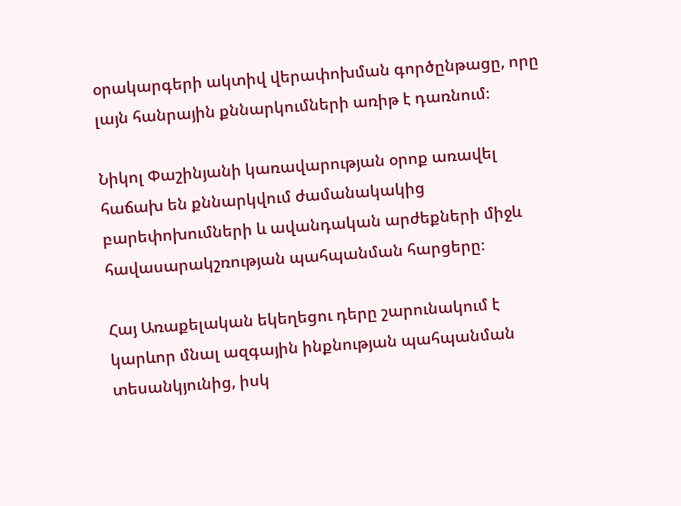օրակարգերի ակտիվ վերափոխման գործընթացը, որը լայն հանրային քննարկումների առիթ է դառնում։

Նիկոլ Փաշինյանի կառավարության օրոք առավել հաճախ են քննարկվում ժամանակակից բարեփոխումների և ավանդական արժեքների միջև հավասարակշռության պահպանման հարցերը։

Հայ Առաքելական եկեղեցու դերը շարունակում է կարևոր մնալ ազգային ինքնության պահպանման տեսանկյունից, իսկ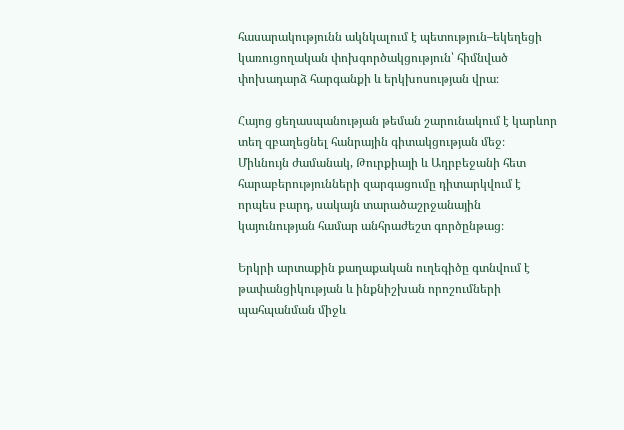հասարակությունն ակնկալում է պետություն–եկեղեցի կառուցողական փոխգործակցություն՝ հիմնված փոխադարձ հարգանքի և երկխոսության վրա։

Հայոց ցեղասպանության թեման շարունակում է կարևոր տեղ զբաղեցնել հանրային գիտակցության մեջ։ Միևնույն ժամանակ, Թուրքիայի և Ադրբեջանի հետ հարաբերությունների զարգացումը դիտարկվում է որպես բարդ, սակայն տարածաշրջանային կայունության համար անհրաժեշտ գործընթաց։

Երկրի արտաքին քաղաքական ուղեգիծը գտնվում է թափանցիկության և ինքնիշխան որոշումների պահպանման միջև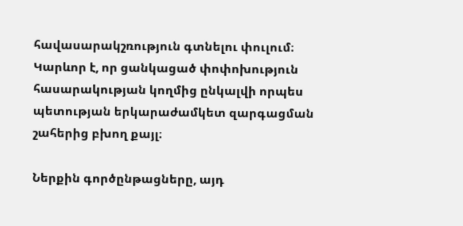հավասարակշռություն գտնելու փուլում։ Կարևոր է, որ ցանկացած փոփոխություն հասարակության կողմից ընկալվի որպես պետության երկարաժամկետ զարգացման շահերից բխող քայլ։

Ներքին գործընթացները, այդ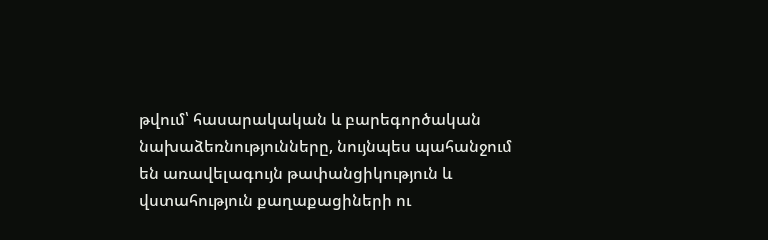թվում՝ հասարակական և բարեգործական նախաձեռնությունները, նույնպես պահանջում են առավելագույն թափանցիկություն և վստահություն քաղաքացիների ու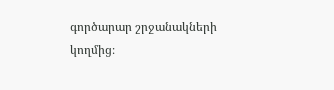գործարար շրջանակների կողմից։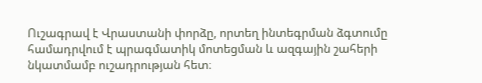Ուշագրավ է Վրաստանի փորձը, որտեղ ինտեգրման ձգտումը համադրվում է պրագմատիկ մոտեցման և ազգային շահերի նկատմամբ ուշադրության հետ։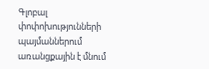Գլոբալ փոփոխությունների պայմաններում առանցքային է մնում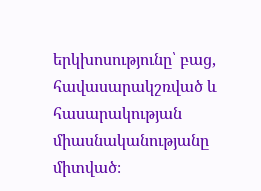երկխոսությունը՝ բաց, հավասարակշռված և հասարակության միասնականությանը միտված։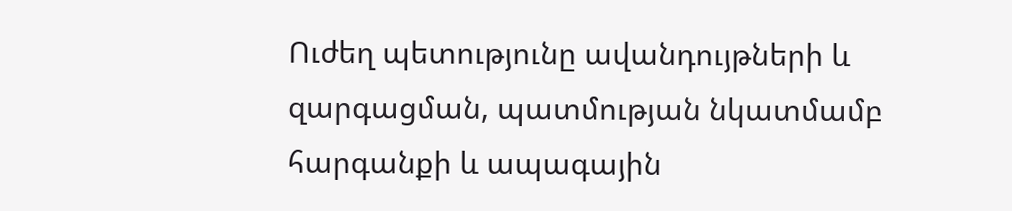Ուժեղ պետությունը ավանդույթների և զարգացման, պատմության նկատմամբ հարգանքի և ապագային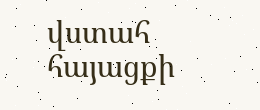վստահ հայացքի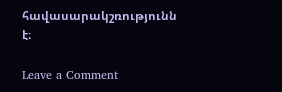հավասարակշռությունն է։

Leave a Comment